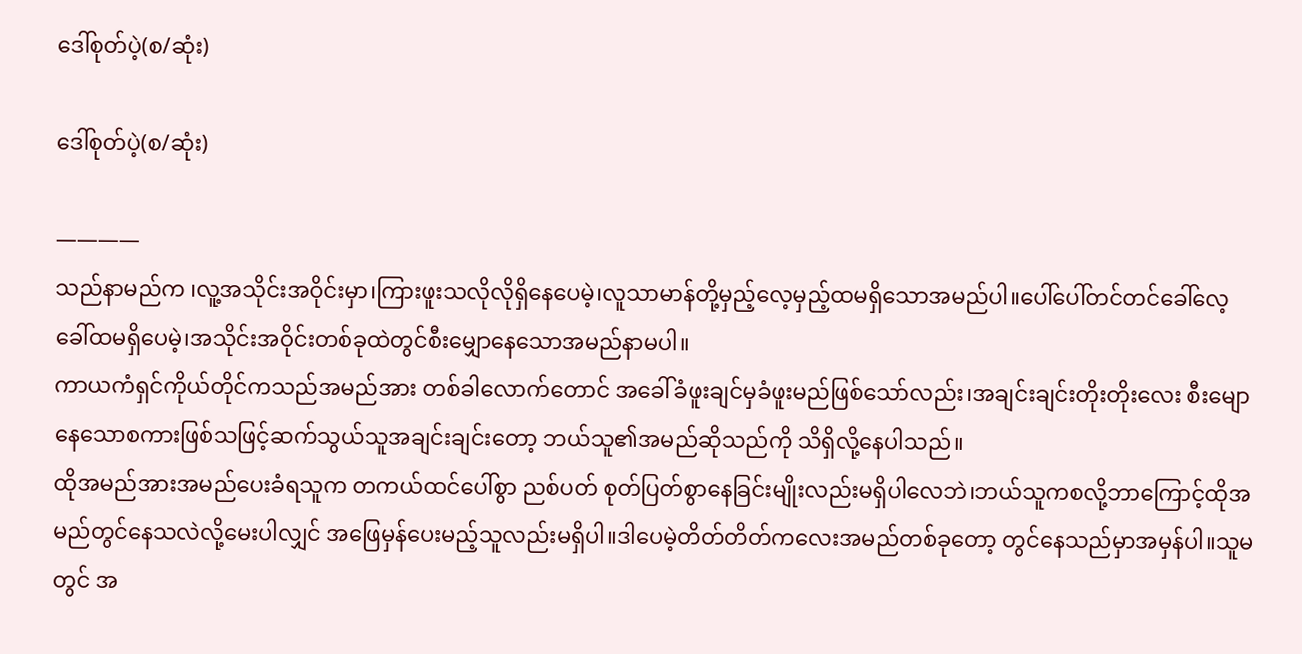ဒေါ်စုတ်ပဲ့(စ/ဆုံး)

ဒေါ်စုတ်ပဲ့(စ/ဆုံး)

————
သည်နာမည်က ၊လူ့အသိုင်းအဝိုင်းမှာ၊ကြားဖူးသလိုလိုရှိနေပေမဲ့၊လူသာမာန်တို့မှည့်လေ့မှည့်ထမရှိသောအမည်ပါ။ပေါ်ပေါ်တင်တင်ခေါ်လေ့ခေါ်ထမရှိပေမဲ့၊အသိုင်းအဝိုင်းတစ်ခုထဲတွင်စီးမျှောနေသောအမည်နာမပါ။
ကာယကံရှင်ကိုယ်တိုင်ကသည်အမည်အား တစ်ခါလောက်တောင် အခေါ်ခံဖူးချင်မှခံဖူးမည်ဖြစ်သော်လည်း၊အချင်းချင်းတိုးတိုးလေး စီးမျောနေသောစကားဖြစ်သဖြင့်ဆက်သွယ်သူအချင်းချင်းတော့ ဘယ်သူ၏အမည်ဆိုသည်ကို သိရှိလို့နေပါသည်။
ထိုအမည်အားအမည်ပေးခံရသူက တကယ်ထင်ပေါ်စွာ ညစ်ပတ် စုတ်ပြတ်စွာနေခြင်းမျိုးလည်းမရှိပါလေဘဲ၊ဘယ်သူကစလို့ဘာကြောင့်ထိုအမည်တွင်နေသလဲလို့မေးပါလျှင် အဖြေမှန်ပေးမည့်သူလည်းမရှိပါ။ဒါပေမဲ့တိတ်တိတ်ကလေးအမည်တစ်ခုတော့ တွင်နေသည်မှာအမှန်ပါ။သူမတွင် အ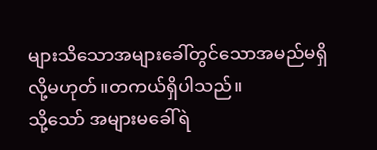များသိသောအများခေါ်တွင်သောအမည်မရှိလို့မဟုတ်။တကယ်ရှိပါသည်။
သို့သော် အများမခေါ်ရဲ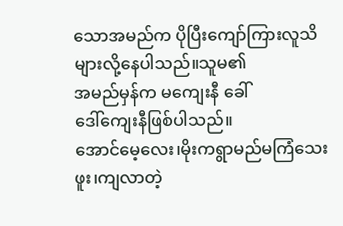သောအမည်က ပိုပြီးကျော်ကြားလူသိများလို့နေပါသည်။သူမ၏
အမည်မှန်က မကျေးနီ ခေါ်
ဒေါ်ကျေးနီဖြစ်ပါသည်။
အောင်မေ့လေး၊မိုးကရွာမည်မကြံသေးဖူး၊ကျလာတဲ့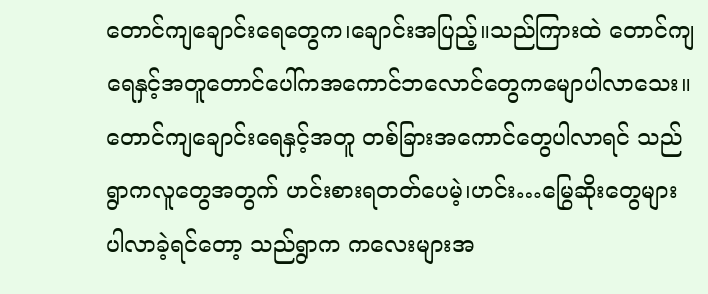တောင်ကျချောင်းရေတွေက၊ချောင်းအပြည့်။သည်ကြားထဲ တောင်ကျရေနှင့်အတူတောင်ပေါ်ကအကောင်ဘလောင်တွေကမျောပါလာသေး။တောင်ကျချောင်းရေနှင့်အတူ တစ်ခြားအကောင်တွေပါလာရင် သည်ရွာကလူတွေအတွက် ဟင်းစားရတတ်ပေမဲ့၊ဟင်း…မြွေဆိုးတွေများပါလာခဲ့ရင်တော့ သည်ရွာက ကလေးများအ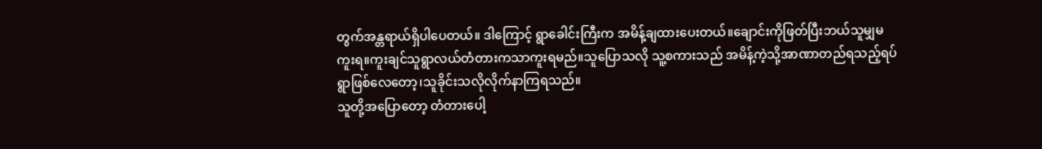တွက်အန္တရာယ်ရှိပါပေတယ်။ ဒါကြောင့် ရွာခေါင်းကြီးက အမိန့်ချထားပေးတယ်။ချောင်းကိုဖြတ်ပြီးဘယ်သူမျှမကူးရ။ကူးချင်သူရွာလယ်တံတားကသာကူးရမည်။သူပြောသလို သူ့စကားသည် အမိန့်ကဲ့သို့အာဏာတည်ရသည့်ရပ်ရွာဖြစ်လေတော့၊သူခိုင်းသလိုလိုက်နာကြရသည်။
သူတို့အပြောတော့ တံတားပေါ့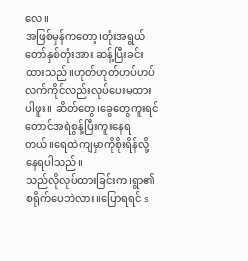လေ။
အဖြစ်မှန်ကတော့၊တုံးအရွယ်တော်နှစ်တုံးအား ဆန့်ပြီးခင်းထားသည်။ဟုတ်ဟုတ်ဟပ်ဟပ်လက်ကိုင်လည်းလုပ်ပေးမထားပါဖူး။ ဆိတ်တွေ၊ခွေတွေကူးရင်တောင်အရဲစွန့်ပြီးကူးနေရတယ်။ရေထဲကျမှာကိုစိုးရိန်လို့နေရပါသည်။
သည်လိုလုပ်ထားခြင်းက၊ရွာ၏စရိုက်ပေဘဲလား။ပြောရရင် s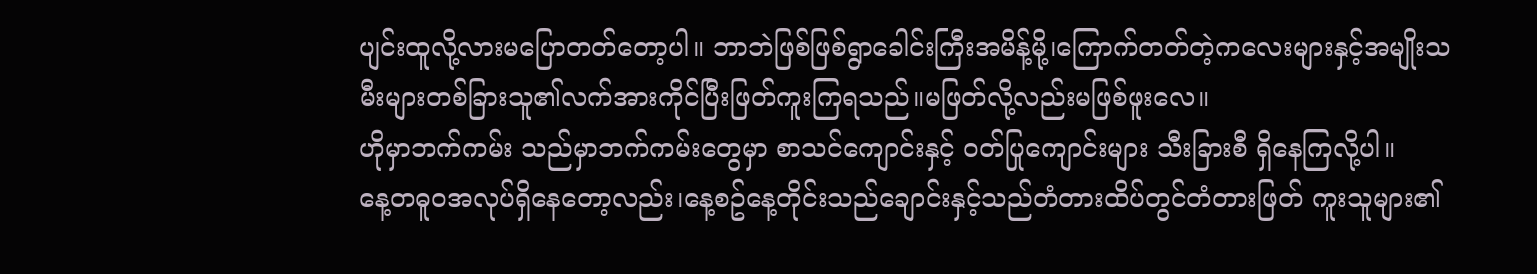ပျင်းထူလို့လားမပြောတတ်တော့ပါ။ ဘာဘဲဖြစ်ဖြစ်ရွာခေါင်းကြီးအမိန့်မို့၊ကြောက်တတ်တဲ့ကလေးများနှင့်အမျိုးသမီးများတစ်ခြားသူ၏လက်အားကိုင်ပြီးဖြတ်ကူးကြရသည်။မဖြတ်လို့လည်းမဖြစ်ဖူးလေ။
ဟိုမှာဘက်ကမ်း သည်မှာဘက်ကမ်းတွေမှာ စာသင်ကျောင်းနှင့် ဝတ်ပြုကျောင်းများ သီးခြားစီ ရှိနေကြလို့ပါ။
နေ့တဓူဝအလုပ်ရှိနေတော့လည်း၊နေ့စဥ်နေ့တိုင်းသည်ချောင်းနှင့်သည်တံတားထိပ်တွင်တံတားဖြတ် ကူးသူများ၏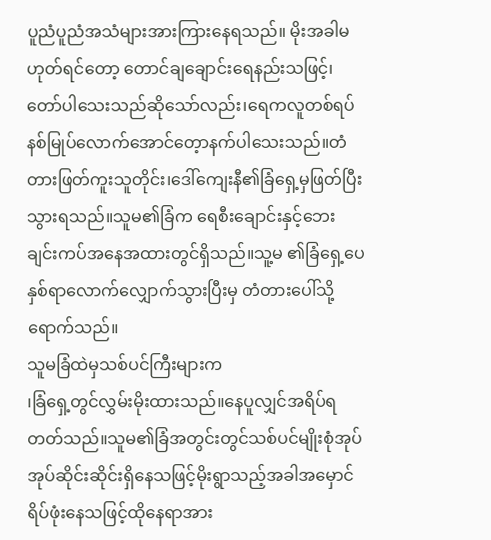ပူညံပူညံအသံများအားကြားနေရသည်။ မိုးအခါမဟုတ်ရင်တော့ တောင်ချချောင်းရေနည်းသဖြင့်၊တော်ပါသေးသည်ဆိုသော်လည်း၊ရေကလူတစ်ရပ်နစ်မြုပ်လောက်အောင်တေ့ာနက်ပါသေးသည်။တံတားဖြတ်ကူးသူတိုင်း၊ဒေါ်ကျေးနီ၏ခြံရှေ့မှဖြတ်ပြီးသွားရသည်။သူမ၏ခြံက ရေစီးချောင်းနှင့်ဘေးချင်းကပ်အနေအထားတွင်ရှိသည်။သူ့မ ၏ခြံရှေ့ပေနှစ်ရာလောက်လျှောက်သွားပြီးမှ တံတားပေါ်သို့ရောက်သည်။
သူမခြံထဲမှသစ်ပင်ကြီးများက
၊ခြံရှေ့တွင်လွှမ်းမိုးထားသည်။နေပူလျှင်အရိပ်ရတတ်သည်။သူမ၏ခြံအတွင်းတွင်သစ်ပင်မျိုးစုံအုပ်အုပ်ဆိုင်းဆိုင်းရှိနေသဖြင့်မိုးရွာသည့်အခါအမှောင်ရိပ်ဖုံးနေသဖြင့်ထိုနေရာအား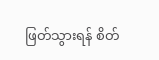ဖြတ်သွားရန် စိတ်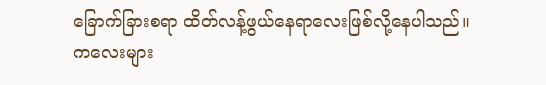ခြောက်ခြားစရာ ထိတ်လန့်ဖွယ်နေရာလေးဖြစ်လို့နေပါသည်။ကလေးများ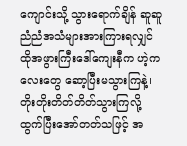ကျောင်းသို့ သွားရောက်ချိန် ဆူဆူညံညံအသံများအားကြားရလျှင် ထိုအဖွားကြီးဒေါ်ကျေးနီက ဟဲ့ကလေးတွေ ဆော့ပြီးမသွားကြနဲ့၊တိုးတိုးတိတ်တိတ်သွားကြလို့
ထွက်ပြီးအော်တတ်သဖြင့် အ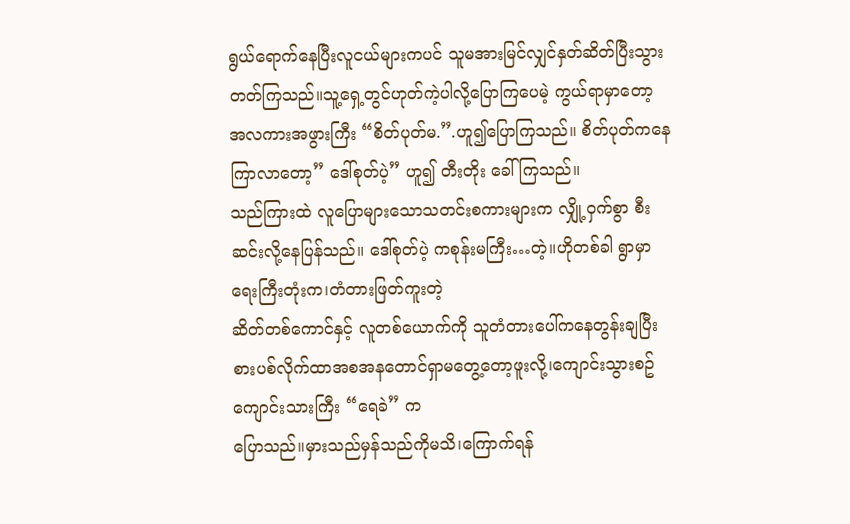ရွယ်ရောက်နေပြီးလူငယ်များကပင် သူမအားမြင်လျှင်နှတ်ဆိတ်ပြီးသွားတတ်ကြသည်။သူ့ရှေ့တွင်ဟုတ်ကဲ့ပါလို့ပြောကြပေမဲ့ ကွယ်ရာမှာတော့
အလကားအဖွားကြီး “စိတ်ပုတ်မ.”.ဟူ၍ပြောကြသည်။ စိတ်ပုတ်ကနေ ကြာလာတော့” ဒေါ်စုတ်ပဲ့” ဟူ၍ တီးတိုး ခေါ်ကြသည်။
သည်ကြားထဲ လူပြောများသောသတင်းစကားများက လျှို့ဝှက်စွာ စီးဆင်းလို့နေပြန်သည်။ ဒေါ်စုတ်ပဲ့ ကစုန်းမကြီး…တဲ့။ဟိုတစ်ခါ ရွာမှာရေးကြီးတုံးက၊တံတားဖြတ်ကူးတဲ့
ဆိတ်တစ်ကောင်နှင့် လူတစ်ယောက်ကို သူတံတားပေါ်ကနေတွန်းချပြီး စားပစ်လိုက်ထာအစအနတောင်ရှာမတွေ့တော့ဖူးလို့၊ကျောင်းသွားစဥ်ကျောင်းသားကြီး “ရေခဲ” က
ပြောသည်။မှားသည်မှန်သည်ကိုမသိ၊ကြောက်ရန်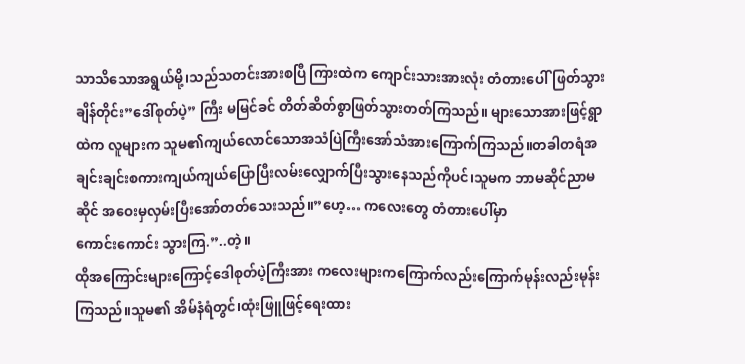သာသိသောအရွယ်မို့၊သည်သတင်းအားစပြီ ကြားထဲက ကျောင်းသားအားလုံး တံတားပေါ်ဖြတ်သွားချိန်တိုင်း”ဒေါ်စုတ်ပဲ့” ကြီး မမြင်ခင် တိတ်ဆိတ်စွာဖြတ်သွားတတ်ကြသည်။ များသောအားဖြင့်ရွာထဲက လူများက သူမ၏ကျယ်လောင်သောအသံပြဲကြီးအော်သံအားကြောက်ကြသည်။တခါတရံအချင်းချင်းစကားကျယ်ကျယ်ပြောပြီးလမ်းလျှောက်ပြီးသွားနေသည်ကိုပင်၊သူမက ဘာမဆိုင်ညာမဆိုင် အဝေးမှလှမ်းပြီးအော်တတ်သေးသည်။”ဟေ့… ကလေးတွေ တံတားပေါ်မှာ
ကောင်းကောင်း သွားကြ.”..တဲ့။
ထိုအကြောင်းများကြောင့်ဒေါစုတ်ပဲ့ကြီးအား ကလေးများကကြောက်လည်းကြောက်မုန်းလည်းမုန်းကြသည်။သူမ၏ အိမ်နံရံတွင်၊ထုံးဖြူဖြင့်ရေးထား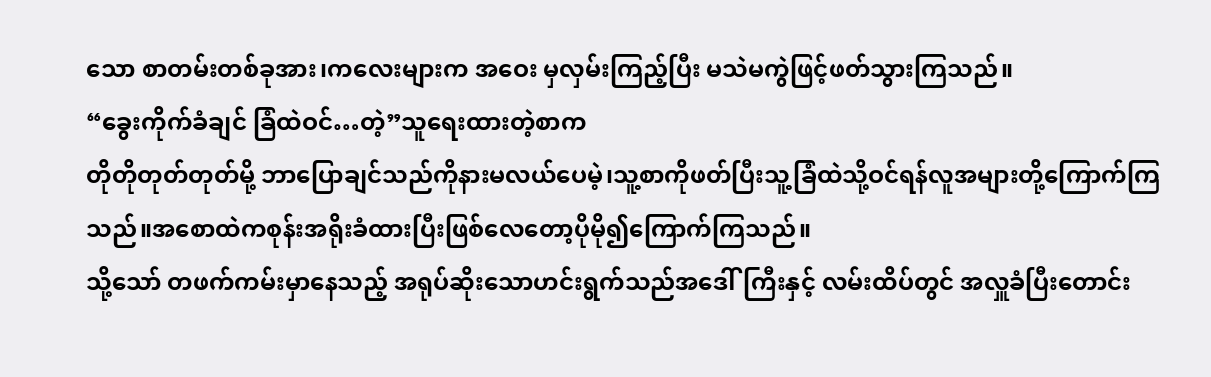သော စာတမ်းတစ်ခုအား၊ကလေးများက အဝေး မှလှမ်းကြည့်ပြီး မသဲမကွဲဖြင့်ဖတ်သွားကြသည်။
“ခွေးကိုက်ခံချင် ခြံထဲဝင်…တဲ့”သူရေးထားတဲ့စာက
တိုတိုတုတ်တုတ်မို့ ဘာပြောချင်သည်ကိုနားမလယ်ပေမဲ့၊သူ့စာကိုဖတ်ပြီးသူ့ခြံထဲသို့ဝင်ရန်လူအများတို့ကြောက်ကြသည်။အစောထဲကစုန်းအရိုးခံထားပြီးဖြစ်လေတော့ပိုမို၍ကြောက်ကြသည်။
သို့သော် တဖက်ကမ်းမှာနေသည့် အရုပ်ဆိုးသောဟင်းရွက်သည်အဒေါ်ကြီးနှင့် လမ်းထိပ်တွင် အလှူခံပြီးတောင်း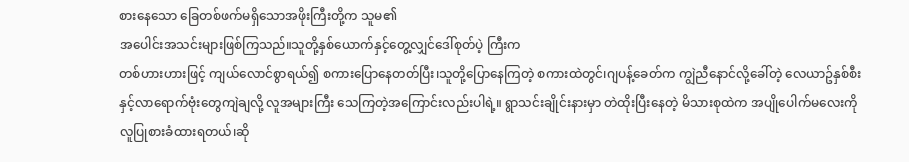စားနေသော ခြေတစ်ဖက်မရှိသောအဖိုးကြီးတို့က သူမ၏
အပေါင်းအသင်းများဖြစ်ကြသည်။သူတို့နှစ်ယောက်နှင့်တွေ့လျှင်ဒေါ်စုတ်ပဲ့ ကြီးက
တစ်ဟားဟားဖြင့် ကျယ်လောင်စွာရယ်၍ စကားပြောနေတတ်ပြီး၊သူတို့ပြောနေကြတဲ့ စကားထဲတွင်၊ဂျပန့်ခေတ်က ကျွဲညီနောင်လို့ခေါ်တဲ့ လေယာဥ်နှစ်စီးနှင့်လာရောက်ဗုံးတွေကျဲချလို့ လူအများကြီး သေကြတဲ့အကြောင်းလည်းပါရဲ့။ ရွာသင်းချိုင်းနားမှာ တဲထိုးပြီးနေတဲ့ မိသားစုထဲက အပျိုပေါက်မလေးကို လူပြုစားခံထားရတယ်၊ဆို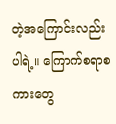တဲ့အကြောင်းလည်းပါရဲ့။ ကြောက်စရာစကားတွေ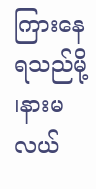ကြားနေရသည်မို့ ၊နားမလယ်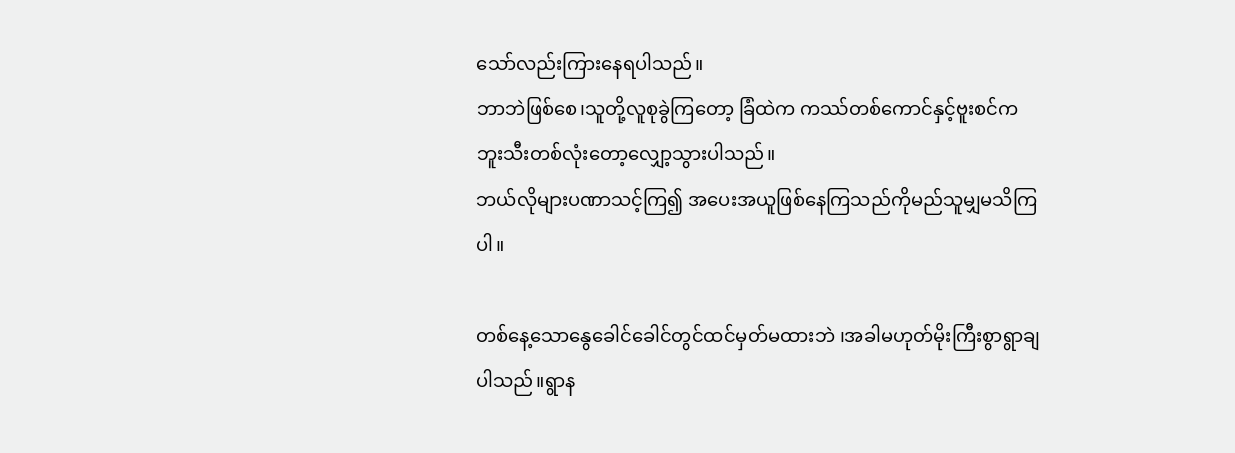သော်လည်းကြားနေရပါသည်။
ဘာဘဲဖြစ်စေ၊သူတို့လူစုခွဲကြတော့ ခြံထဲက ကဿ်တစ်ကောင်နှင့်ဗူးစင်ကဘူးသီးတစ်လုံးတော့လျှော့သွားပါသည်။
ဘယ်လိုများပဏာသင့်ကြ၍ အပေးအယူဖြစ်နေကြသည်ကိုမည်သူမျှမသိကြပါ။

တစ်နေ့သောနွေခေါင်ခေါင်တွင်ထင်မှတ်မထားဘဲ ၊အခါမဟုတ်မိုးကြီးစွာရွာချပါသည်။ရွာန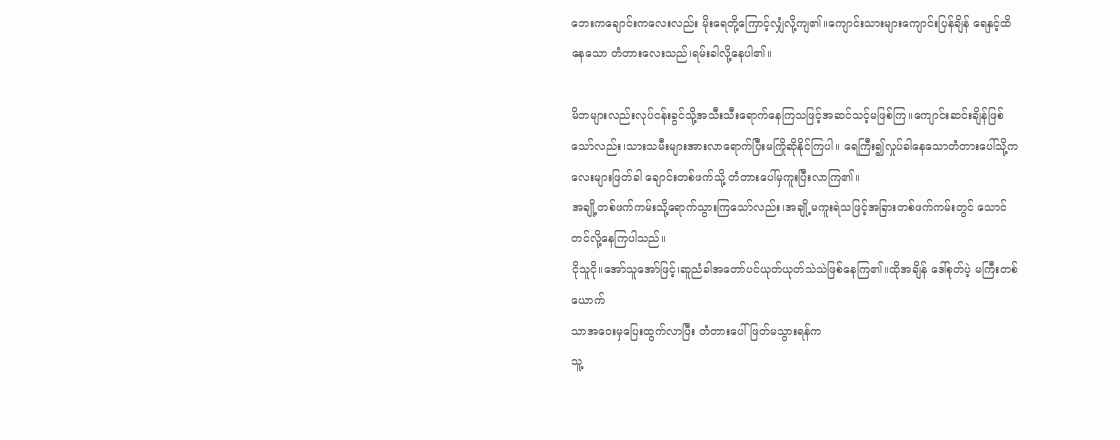ဘေးကချောင်းကလေးလည်း မိုးရေတို့ကြောင့်လျှံလို့ကျ၏။ကျောင်းသားများကျောင်းပြန်ချိန် ရေနှင့်ထိနေသော တံတားလေးသည်၊ရမ်းခါလို့နေပါ၏။

မိဘများလည်းလုပ်ငန်းခွင်သို့အသီးသီးရောက်နေကြသဖြင့်အဆင်သင့်မဖြစ်ကြ။ကျောင်းဆင်းချိန်ဖြစ်သော်လည်း၊သားသမီးများအားလာရောက်ပြီးမကြိုဆိုနိုင်ကြပါ။ ရေကြီး၍လှုပ်ခါနေသောတံတားပေါ်သို့ကလေးများဖြတ်ခါ ချောင်းတစ်ဖက်သို့ တံတားပေါ်မှကူးပြီးလာကြ၏။
အချို့တစ်ဖက်ကမ်းသို့ရောက်သွားကြသော်လည်း၊အချို့မကူးရဲသဖြင့်အခြားတစ်ဖက်ကမ်းတွင် သောင်တင်လို့နေကြပါသည်။
ငိုသူငို။အော်သူအော်ဖြင့်၊ဆူညံခါအတော်ပင်ယုတ်ယုတ်သဲသဲဖြစ်နေကြ၏။ထိုအချိန် ဒေါ်စုတ်ပဲ့ မကြီးတစ်ယောက်
သာအဝေးမှပြေးထွက်လာပြီး တံတားပေါ်ဖြတ်မသွားရန်က
သူ့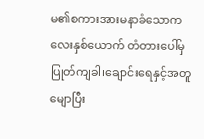မ၏စကားအားမနာခံသောကလေးနှစ်ယောက် တံတားပေါ်မှပြုတ်ကျခါ၊ချောင်းရေနှင့်အတူမျောပြီး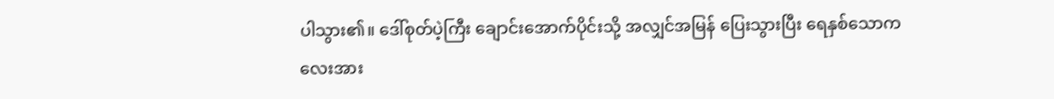ပါသွား၏။ ဒေါ်စုတ်ပဲ့ကြီး ချောင်းအောက်ပိုင်းသို့ အလျှင်အမြန် ပြေးသွားပြီး ရေနှစ်သောကလေးအား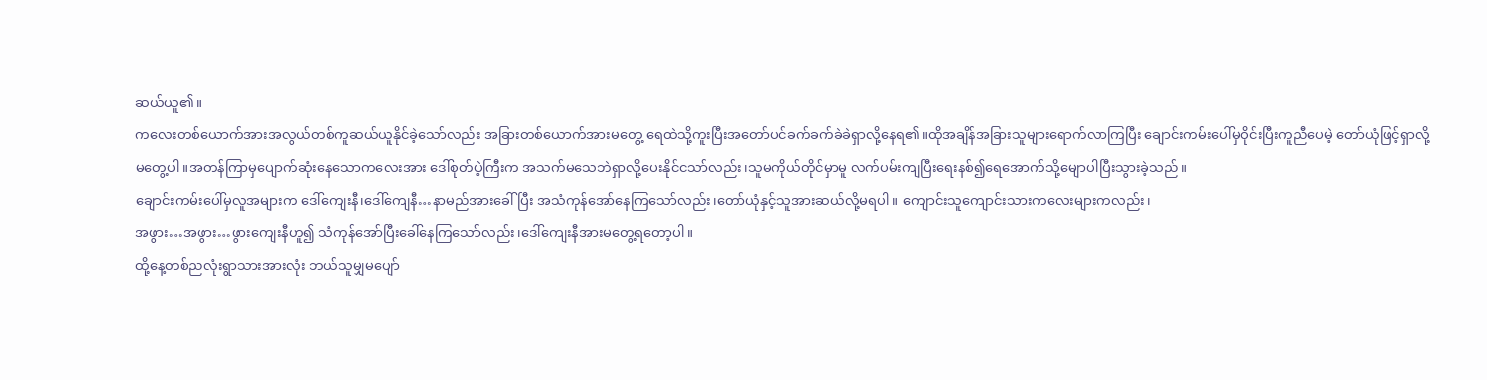ဆယ်ယူ၏။
ကလေးတစ်ယောက်အားအလွယ်တစ်ကူဆယ်ယူနိုင်ခဲ့သော်လည်း အခြားတစ်ယောက်အားမတွေ့ ရေထဲသို့ကူးပြီးအတော်ပင်ခက်ခက်ခဲခဲရှာလို့နေရ၏။ထိုအချိန်အခြားသူများရောက်လာကြပြီး ချောင်းကမ်းပေါ်မှဝိုင်းပြီးကူညီပေမဲ့ တော်ယုံဖြင့်ရှာလို့မတွေ့ပါ။အတန်ကြာမှပျောက်ဆုံးနေသောကလေးအား ဒေါ်စုတ်ပဲ့ကြီးက အသက်မသေဘဲရှာလို့ပေးနိုင်ငသာ်လည်း၊သူမကိုယ်တိုင်မှာမူ လက်ပမ်းကျပြီးရေးနစ်၍ရေအောက်သို့မျောပါပြီးသွားခဲ့သည်။
ချောင်းကမ်းပေါ်မှလူအများက ဒေါ်ကျေးနီ၊ဒေါ်ကျေနီ…နာမည်အားခေါ်ပြီး အသံကုန်အော်နေကြသော်လည်း၊တော်ယုံနှင့်သူအားဆယ်လို့မရပါ။ ကျောင်းသူကျောင်းသားကလေးများကလည်း၊
အဖွား…အဖွား…ဖွားကျေးနီဟူ၍ သံကုန်အော်ပြီးခေါ်နေကြသော်လည်း၊ဒေါ်ကျေးနီအားမတွေ့ရတော့ပါ။
ထို့နေ့တစ်ညလုံးရွာသားအားလုံး ဘယ်သူမျှမပျော်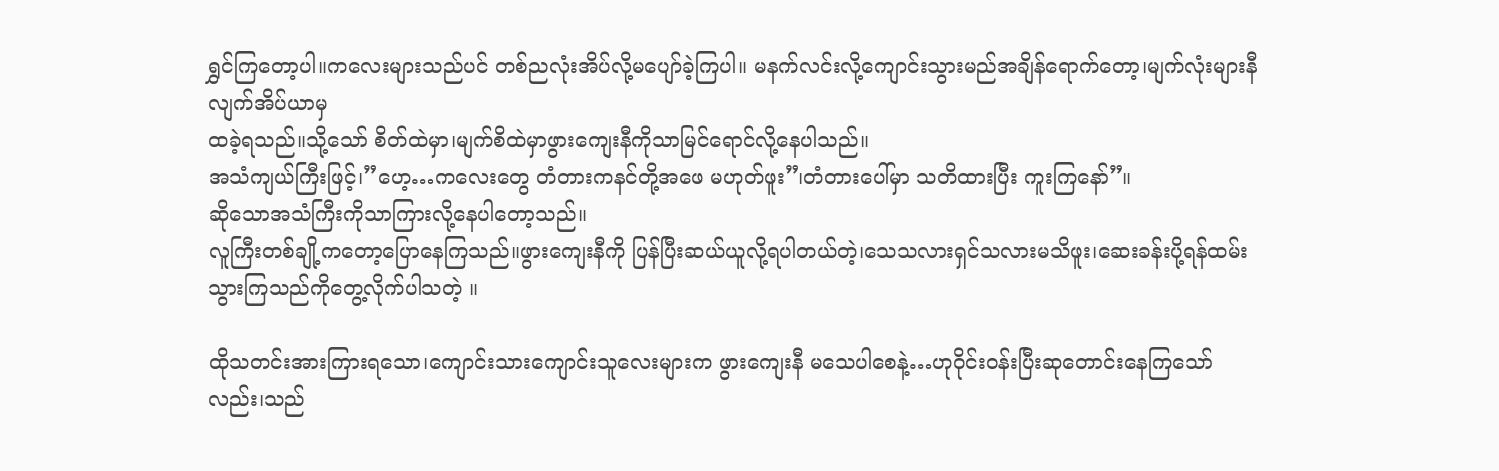ရွှင်ကြတော့ပါ။ကလေးများသည်ပင် တစ်ညလုံးအိပ်လို့မပျော်ခဲ့ကြပါ။ မနက်လင်းလို့ကျောင်းသွားမည်အချိန်ရောက်တော့၊မျက်လုံးများနီလျက်အိပ်ယာမှ
ထခဲ့ရသည်။သို့သော် စိတ်ထဲမှာ၊မျက်စိထဲမှာဖွားကျေးနီကိုသာမြင်ရောင်လို့နေပါသည်။
အသံကျယ်ကြီးဖြင့်၊”ဟေ့…ကလေးတွေ တံတားကနင်တို့အဖေ မဟုတ်ဖူး”၊တံတားပေါ်မှာ သတိထားပြီး ကူးကြနော်”။
ဆိုသောအသံကြီးကိုသာကြားလို့နေပါတော့သည်။
လူကြီးတစ်ချို့ကတော့ပြောနေကြသည်။ဖွားကျေးနီကို ပြန်ပြီးဆယ်ယူလို့ရပါတယ်တဲ့၊သေသလားရှင်သလားမသိဖူး၊ဆေးခန်းပို့ရန်ထမ်းသွားကြသည်ကိုတွေ့လိုက်ပါသတဲ့ ။

ထိုသတင်းအားကြားရသော၊ကျောင်းသားကျောင်းသူလေးများက ဖွားကျေးနီ မသေပါစေနဲ့…ဟုဝိုင်းဝန်းပြီးဆုတောင်းနေကြသော်လည်း၊သည်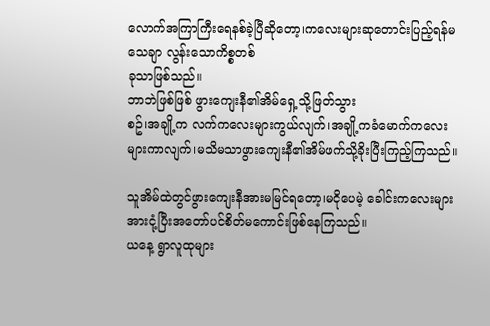လောက်အကြာကြီးရေနစ်ခဲ့ပြီဆိုတော့၊ကလေးများဆုတောင်းပြည့်ရန်မသေချာ လွန်းသောကိစ္စတစ်
ခုသာဖြစ်သည်။
ဘာဘဲဖြစ်ဖြစ် ဖွားကျေးနီ၏အိမ်ရှေ့သို့ဖြတ်သွား
စဥ်၊အချို့က လက်ကလေးများကွယ်လျက်၊အချို့ကခံမောက်ကလေးများကာလျက်၊မသိမသာဖွားကျေးနီ၏အိမ်ဖက်သို့ခိုးပြီးကြည့်ကြသည်။

သူအိမ်ထဲတွင်ဖွားကျေးနီအားမမြင်ရတော့၊မငိုပေမဲ့ ခေါင်းကလေးများအားငုံ့ပြီးအတော်ပင်စိတ်မကောင်းဖြစ်နေကြသည်။
ယနေ့ ရွာလူထုများ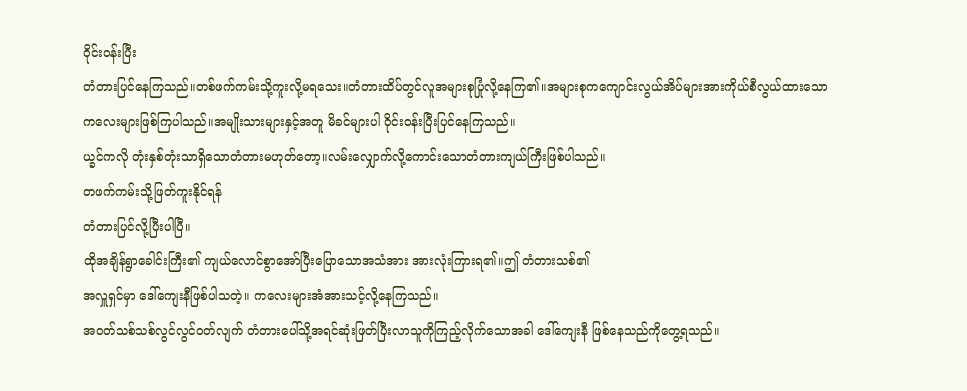ဝိုင်းဝန်းပြီး
တံတားပြင်နေကြသည်။တစ်ဖက်ကမ်းသို့ကူးလို့မရသေး။တံတားထိပ်တွင်လူအများစုပြုံလို့နေကြ၏။အများစုကကျောင်းလွယ်အိပ်များအားကိုယ်စီလွယ်ထားသောကလေးများဖြစ်ကြပါသည်။အမျိုးသားများနှင့်အတူ မိခင်များပါ ဝိုင်းဝန်းပြီးပြင်နေကြသည်။
ယ္ခင်ကလို တုံးနှစ်တုံးသာရှိသောတံတားမဟုတ်တော့။လမ်းလျှောက်လို့ကောင်းသောတံတားကျယ်ကြီးဖြစ်ပါသည်။
တဖက်ကမ်းသို့ဖြတ်ကူးနိုင်ရန်
တံတားပြင်လို့ပြီးပါပြီ။
ထိုအချိန်ရွာခေါင်းကြီး၏ ကျယ်လောင်စွာအော်ပြီးပြောသောအသံအား အားလုံးကြားရ၏။ဤ တံတားသစ်၏
အလှူရှင်မှာ ဒေါ်ကျေးနီဖြစ်ပါသတဲ့။ ကလေးများအံအားသင့်လို့နေကြသည်။
အဝတ်သစ်သစ်လွင်လွင်ဝတ်လျက် တံတားပေါ်သို့အရင်ဆုံးဖြတ်ပြီးလာသူကိုကြည့်လိုက်သောအခါ ဒေါ်ကျေးနီ ဖြစ်နေသည်ကိုတွေ့ရသည်။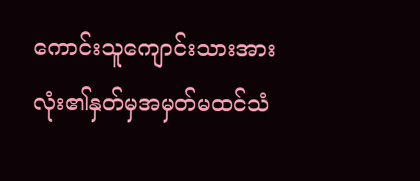ကောင်းသူကျောင်းသားအားလုံး၏နှတ်မှအမှတ်မထင်သံ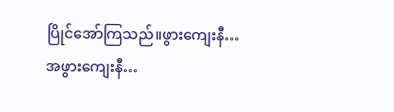ပြိုင်အော်ကြသည်။ဖွားကျေးနီ…အဖွားကျေးနီ…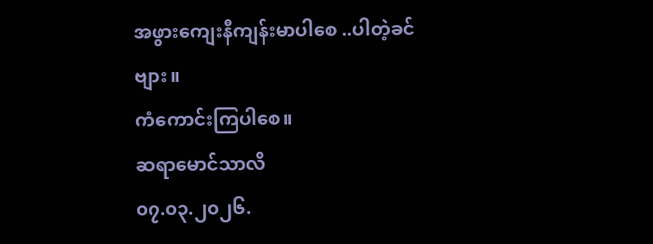အဖွားကျေးနီကျန်းမာပါစေ ..ပါတဲ့ခင်ဗျား။
ကံကောင်းကြပါစေ။
ဆရာမောင်သာလိ
၀၇.၀၃.၂၀၂၆.